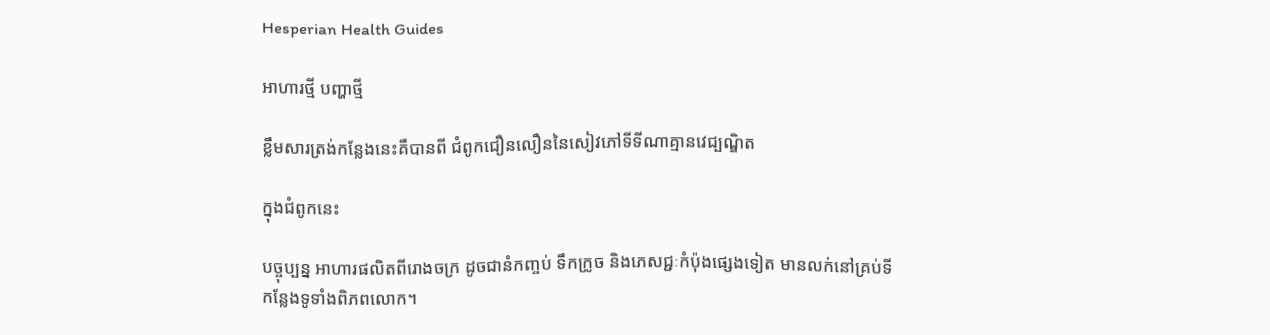Hesperian Health Guides

អាហារថ្មី បញ្ហាថ្មី

ខ្លឹមសារត្រង់កនែ្លងនេះគឺបានពី ជំពូកជឿនលឿននៃសៀវភៅទីទីណាគ្មានវេជ្បណ្ឌិត

ក្នុងជំពូកនេះ

បច្ចុប្បន្ន អាហារផលិតពីរោងចក្រ ដូចជានំកញ្ចប់ ទឹកក្រូច និងភេសជ្ជៈកំប៉ុងផ្សេងទៀត មានលក់នៅគ្រប់ទីកន្លែងទូទាំងពិភពលោក។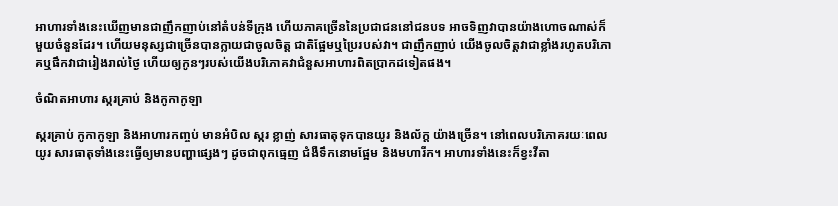អាហារទាំងនេះឃើញមានជាញឹកញាប់នៅតំបន់ទីក្រុង ហើយភាគច្រើននៃប្រជាជននៅជនបទ អាចទិញវាបានយ៉ាងហោចណាស់ក៏មួយចំនួនដែរ។ ហើយមនុស្សជាច្រើនបានក្លាយជាចូលចិត្ត ជាតិផ្អែមឬប្រៃរបស់វា។ ជាញឹកញាប់ យើងចូលចិត្តវាជាខ្លាំងរហូតបរិភោគឬផឹកវាជារៀងរាល់ថ្ងៃ ហើយឲ្យកូនៗរបស់យើងបរិភោគវាជំនួសអាហារពិតប្រាកដទៀតផង។

ចំណិតអាហារ ស្ករគ្រាប់ និងកូកាកូឡា

ស្ករគ្រាប់ កូកាកូឡា និងអាហារកញ្ចប់ មានអំបិល ស្ករ ខ្លាញ់ សារធាតុទុកបានយូរ និងល័ក្ត យ៉ាងច្រើន។ នៅពេលបរិភោគរយៈពេលយូរ សារធាតុទាំងនេះធ្វើឲ្យមានបញ្ហាផ្សេងៗ ដូចជាពុកធ្មេញ ជំងឺទឹកនោមផ្អែម និងមហារីក។ អាហារទាំងនេះក៏ខ្វះវីតា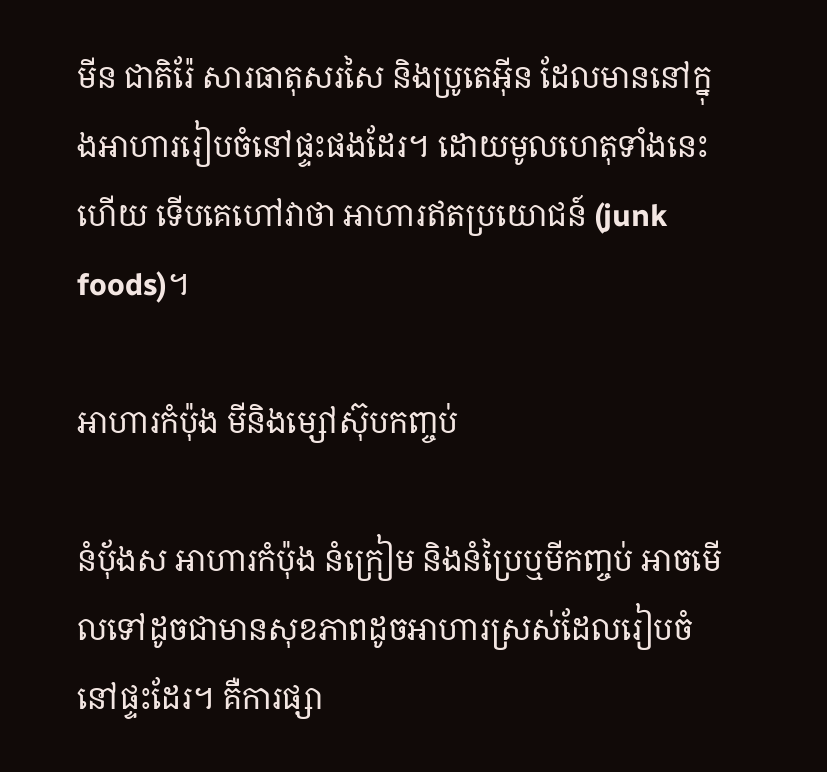មីន ជាតិរ៉ែ សារធាតុសរសៃ និងប្រូតេអ៊ីន ដែលមាននៅក្នុងអាហាររៀបចំនៅផ្ទះផងដែរ។ ដោយមូលហេតុទាំងនេះហើយ ទើបគេហៅវាថា អាហារឥតប្រយោជន៍ (junk foods)។

អាហារកំប៉ុង មីនិងម្សៅស៊ុបកញ្ចប់

នំបុ័ងស អាហារកំប៉ុង នំក្រៀម និងនំប្រៃឬមីកញ្ចប់ អាចមើលទៅដូចជាមានសុខភាពដូចអាហារស្រស់ដែលរៀបចំនៅផ្ទះដែរ។ គឺការផ្សា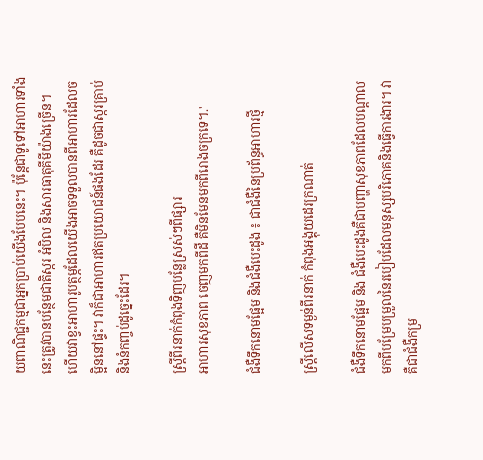យពាណិជ្ជកម្មជាអ្នកប្រាប់យើងបែបនេះ។ ប៉ុន្តែជាទូទៅអាហារទាំងនេះត្រូវបានបន្ថែមជាតិស្ករ អំបិល និងសារធាតុគីមីយ៉ាងច្រើន។ ហើយវាខ្វះអាហារូបត្ថម្ភដែលយើងអាចទទួលបានពីអាហារដែលចម្អិននៅផ្ទះ។ វាក៏ជាអាហារឥតប្រយោជន៍ផងដែរ គឺដូចជាស្ករគ្រាប់ និងនំកញ្ចប់ដូច្នេះដែរ។

ស្ត្រីពីរនាក់កំពុងទិញបន្លែស្រស់ៗពីផ្សារ
អាហារសុខភាព ចេញមកពីដី គឺមិនមែនមកពីរោងចក្រទេ។.'

ជំងឺទឹកនោមផ្អែម និងជំងឺបេះដូង ៖ ជាជំងឺនៃប្រព័ន្ធអាហារថ្មី

ស្ត្រីលើសទម្ងន់ពីរនាក់ កំពុងអង្គុយដេរក្រណាត់

ជំងឺទឹកនោមផ្អែម និង ជំងឺបេះដូងគឺជាបញ្ហាសុខភាពដែលបណ្តាលមកពីបម្រែបម្រួលនៃរបៀបដែលមនុស្សបរិភោគនិងធ្វើការងារ។ វាគឺជាជំងឺកម្រ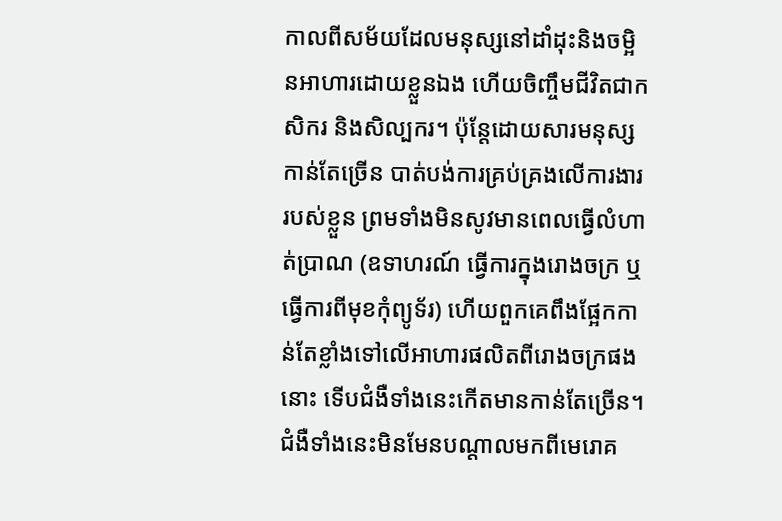កាលពីសម័យដែលមនុស្សនៅដាំដុះនិងចម្អិនអាហារដោយខ្លួនឯង ហើយចិញ្ចឹមជីវិតជាកសិករ និងសិល្បករ។ ប៉ុន្តែដោយសារមនុស្សកាន់តែច្រើន បាត់បង់ការគ្រប់គ្រងលើការងាររបស់ខ្លួន ព្រមទាំងមិនសូវមានពេលធ្វើលំហាត់ប្រាណ (ឧទាហរណ៍ ធ្វើការក្នុងរោងចក្រ ឬធ្វើការពីមុខកុំព្យូទ័រ) ហើយពួកគេពឹងផ្អែកកាន់តែខ្លាំងទៅលើអាហារផលិតពីរោងចក្រផងនោះ ទើបជំងឺទាំងនេះកើតមានកាន់តែច្រើន។ ជំងឺទាំងនេះមិនមែនបណ្តាលមកពីមេរោគ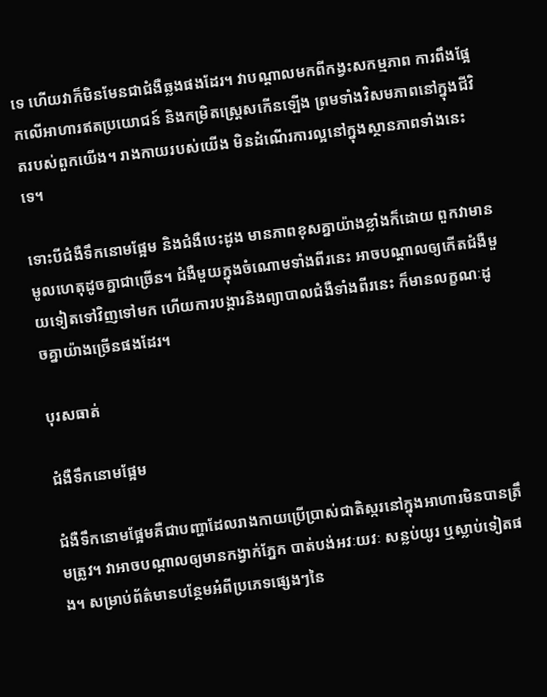ទេ ហើយវាក៏មិនមែនជាជំងឺឆ្លងផងដែរ។ វាបណ្តាលមកពីកង្វះសកម្មភាព ការពឹងផ្អែកលើអាហារឥតប្រយោជន៍ និងកម្រិតស្ត្រេសកើនឡើង ព្រមទាំងវិសមភាពនៅក្នុងជីវិតរបស់ពួកយើង។ រាងកាយរបស់យើង មិនដំណើរការល្អនៅក្នុងស្ថានភាពទាំងនេះទេ។

ទោះបីជំងឺទឹកនោមផ្អែម និងជំងឺបេះដូង មានភាពខុសគ្នាយ៉ាងខ្លាំងក៏ដោយ ពួកវាមានមូលហេតុដូចគ្នាជាច្រើន។ ជំងឺមួយក្នុងចំណោមទាំងពីរនេះ អាចបណ្តាលឲ្យកើតជំងឺមួយទៀតទៅវិញទៅមក ហើយការបង្ការនិងព្យាបាលជំងឺទាំងពីរនេះ ក៏មានលក្ខណៈដូចគ្នាយ៉ាងច្រើនផងដែរ។

បុរសធាត់

ជំងឺទឹកនោមផ្អែម

ជំងឺទឹកនោមផ្អែមគឺជាបញ្ហាដែលរាងកាយប្រើប្រាស់ជាតិស្ករនៅក្នុងអាហារមិនបានត្រឹមត្រូវ។ វាអាចបណ្តាលឲ្យមានកង្វាក់ភ្នែក បាត់បង់អវៈយវៈ សន្លប់យូរ ឬស្លាប់ទៀតផង។ សម្រាប់ព័ត៌មានបន្ថែមអំពីប្រភេទផ្សេងៗនៃ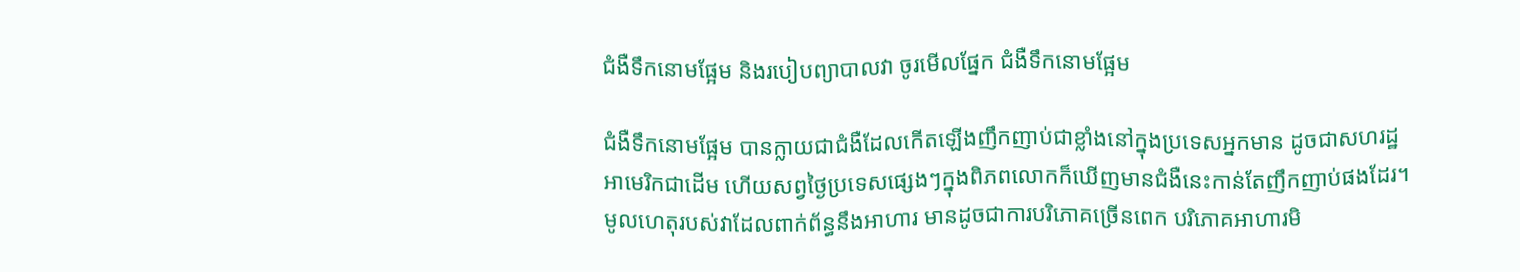ជំងឺទឹកនោមផ្អែម និងរបៀបព្យាបាលវា ចូរមើលផ្នែក ជំងឺទឹកនោមផ្អែម

ជំងឺទឹកនោមផ្អែម បានក្លាយជាជំងឺដែលកើតឡើងញឹកញាប់ជាខ្លាំងនៅក្នុងប្រទេសអ្នកមាន ដូចជាសហរដ្ឋអាមេរិកជាដើម ហើយសព្វថ្ងៃប្រទេសផ្សេងៗក្នុងពិភពលោកក៏ឃើញមានជំងឺនេះកាន់តែញឹកញាប់ផងដែរ។ មូលហេតុរបស់វាដែលពាក់ព័ន្ធនឹងអាហារ មានដូចជាការបរិភោគច្រើនពេក បរិភោគអាហារមិ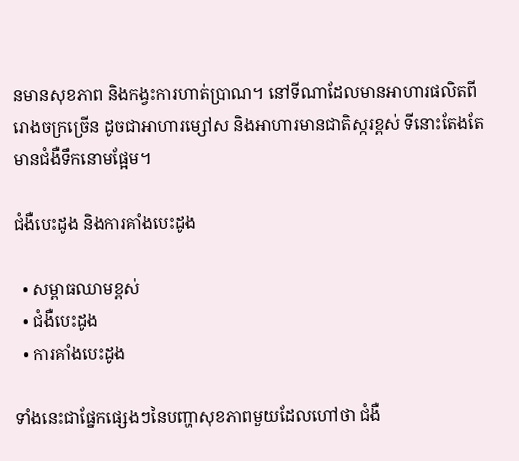នមានសុខភាព និងកង្វះការហាត់ប្រាណ។ នៅទីណាដែលមានអាហារផលិតពីរោងចក្រច្រើន ដូចជាអាហារម្សៅស និងអាហារមានជាតិស្ករខ្ពស់ ទីនោះតែងតែមានជំងឺទឹកនោមផ្អែម។

ជំងឺបេះដូង និងការគាំងបេះដូង

  • សម្ពាធឈាមខ្ពស់
  • ជំងឺបេះដូង
  • ការគាំងបេះដូង

ទាំងនេះជាផ្នែកផ្សេងៗនៃបញ្ហាសុខភាពមួយដែលហៅថា ជំងឺ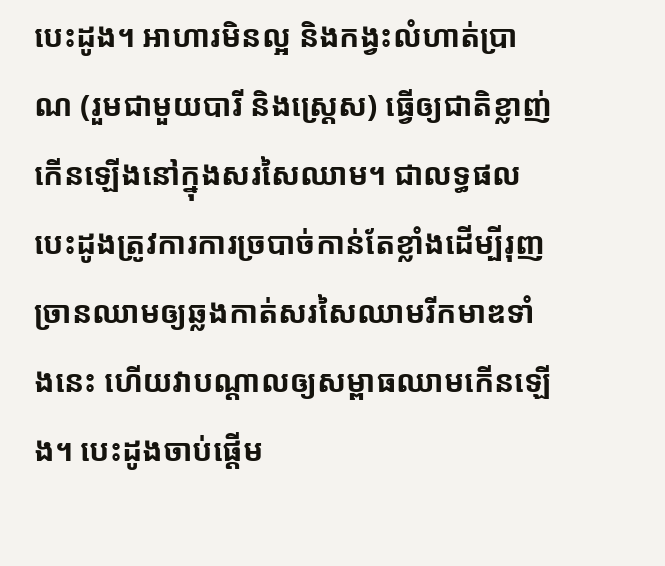បេះដូង។ អាហារមិនល្អ និងកង្វះលំហាត់ប្រាណ (រួមជាមួយបារី និងស្ត្រេស) ធ្វើឲ្យជាតិខ្លាញ់កើនឡើងនៅក្នុងសរសៃឈាម។ ជាលទ្ធផល បេះដូងត្រូវការការច្របាច់កាន់តែខ្លាំងដើម្បីរុញច្រានឈាមឲ្យឆ្លងកាត់សរសៃឈាមរីកមាឌទាំងនេះ ហើយវាបណ្តាលឲ្យសម្ពាធឈាមកើនឡើង។ បេះដូងចាប់ផ្តើម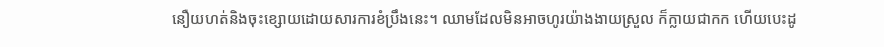នឿយហត់និងចុះខ្សោយដោយសារការខំប្រឹងនេះ។ ឈាមដែលមិនអាចហូរយ៉ាងងាយស្រួល ក៏ក្លាយជាកក ហើយបេះដូ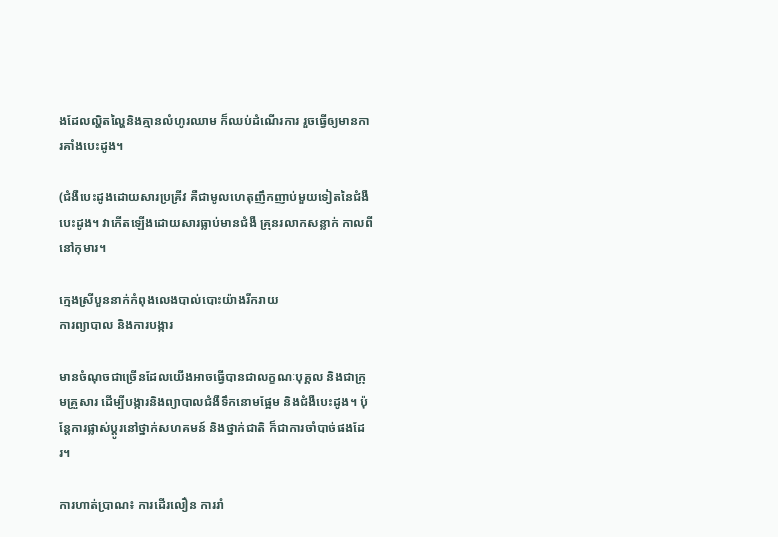ងដែលល្ហិតល្ហៃនិងគ្មានលំហូរឈាម ក៏ឈប់ដំណើរការ រួចធ្វើឲ្យមានការគាំងបេះដូង។

(ជំងឺបេះដូងដោយសារប្រគ្រីវ គឺជាមូលហេតុញឹកញាប់មួយទៀតនៃជំងឺបេះដូង។ វាកើតឡើងដោយសារធ្លាប់មានជំងឺ គ្រុនរលាកសន្លាក់ កាលពីនៅកុមារ។

ក្មេងស្រីបួននាក់កំពុងលេងបាល់បោះយ៉ាងរីករាយ
ការព្យាបាល និងការបង្ការ

មានចំណុចជាច្រើនដែលយើងអាចធ្វើបានជាលក្ខណៈបុគ្គល និងជាក្រុមគ្រួសារ ដើម្បីបង្ការនិងព្យាបាលជំងឺទឹកនោមផ្អែម និងជំងឺបេះដូង។ ប៉ុន្តែការផ្លាស់ប្តូរនៅថ្នាក់សហគមន៍ និងថ្នាក់ជាតិ ក៏ជាការចាំបាច់ផងដែរ។

ការហាត់ប្រាណ៖ ការដើរលឿន ការរាំ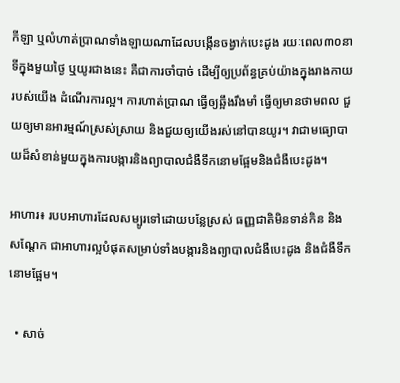កីឡា ឬលំហាត់ប្រាណទាំងឡាយណាដែលបង្កើនចង្វាក់បេះដូង រយៈពេល៣០នាទីក្នុងមួយថ្ងៃ ឬយូរជាងនេះ គឺជាការចាំបាច់ ដើម្បីឲ្យប្រព័ន្ធគ្រប់យ៉ាងក្នុងរាងកាយរបស់យើង ដំណើរការល្អ។ ការហាត់ប្រាណ ធ្វើឲ្យឆ្អឹងរឹងមាំ ធ្វើឲ្យមានថាមពល ជួយឲ្យមានអារម្មណ៍ស្រស់ស្រាយ និងជួយឲ្យយើងរស់នៅបានយូរ។ វាជាមធ្យោបាយដ៏សំខាន់មួយក្នុងការបង្ការនិងព្យាបាលជំងឺទឹកនោមផ្អែមនិងជំងឺបេះដូង។

អាហារ៖ របបអាហារដែលសម្បូរទៅដោយបន្លែស្រស់ ធញ្ញជាតិមិនទាន់កិន និងសណ្តែក ជាអាហារល្អបំផុតសម្រាប់ទាំងបង្ការនិងព្យាបាលជំងឺបេះដូង និងជំងឺទឹកនោមផ្អែម។

  • សាច់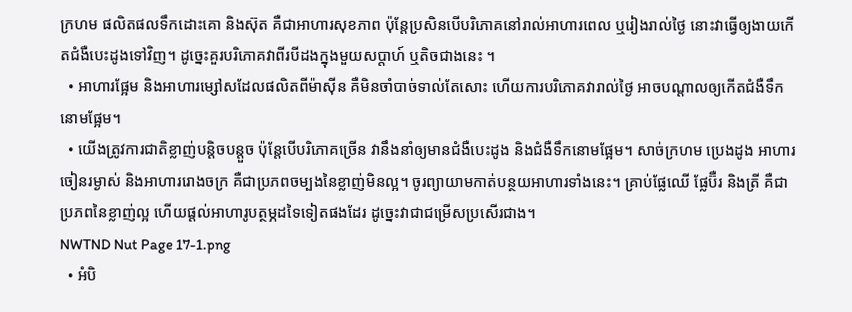ក្រហម ផលិតផលទឹកដោះគោ និងស៊ុត គឺជាអាហារសុខភាព ប៉ុន្តែប្រសិនបើបរិភោគនៅរាល់អាហារពេល ឬរៀងរាល់ថ្ងៃ នោះវាធ្វើឲ្យងាយកើតជំងឺបេះដូងទៅវិញ។ ដូច្នេះគួរបរិភោគវាពីរបីដងក្នុងមួយសប្តាហ៍ ឬតិចជាងនេះ ។
  • អាហារផ្អែម និងអាហារម្សៅសដែលផលិតពីម៉ាស៊ីន គឺមិនចាំបាច់ទាល់តែសោះ ហើយការបរិភោគវារាល់ថ្ងៃ អាចបណ្តាលឲ្យកើតជំងឺទឹកនោមផ្អែម។
  • យើងត្រូវការជាតិខ្លាញ់បន្តិចបន្តួច ប៉ុន្តែបើបរិភោគច្រើន វានឹងនាំឲ្យមានជំងឺបេះដូង និងជំងឺទឹកនោមផ្អែម។ សាច់ក្រហម ប្រេងដូង អាហារចៀនរម្ងាស់ និងអាហាររោងចក្រ គឺជាប្រភពចម្បងនៃខ្លាញ់មិនល្អ។ ចូរព្យាយាមកាត់បន្ថយអាហារទាំងនេះ។ គ្រាប់ផ្លែឈើ ផ្លែប៊ឺរ និងត្រី គឺជាប្រភពនៃខ្លាញ់ល្អ ហើយផ្តល់អាហារូបត្ថម្ភដទៃទៀតផងដែរ ដូច្នេះវាជាជម្រើសប្រសើរជាង។
NWTND Nut Page 17-1.png
  • អំបិ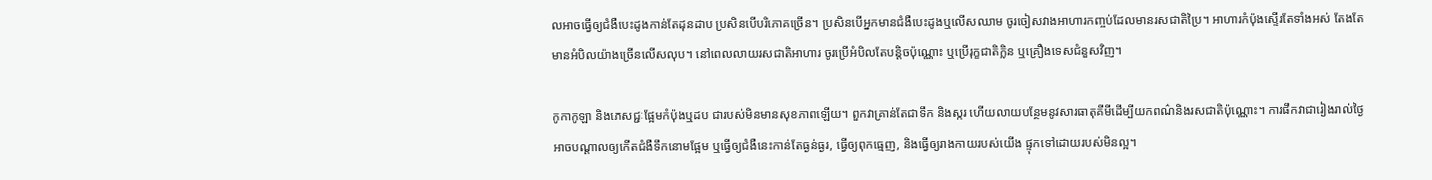លអាចធ្វើឲ្យជំងឺបេះដូងកាន់តែដុនដាប ប្រសិនបើបរិភោគច្រើន។ ប្រសិនបើអ្នកមានជំងឺបេះដូងឬលើសឈាម ចូរចៀសវាងអាហារកញ្ចប់ដែលមានរសជាតិប្រៃ។ អាហារកំប៉ុងស្ទើរតែទាំងអស់ តែងតែមានអំបិលយ៉ាងច្រើនលើសលុប។ នៅពេលលាយរសជាតិអាហារ ចូរប្រើអំបិលតែបន្តិចប៉ុណ្ណោះ ឬប្រើរុក្ខជាតិក្លិន ឬគ្រឿងទេសជំនួសវិញ។

កូកាកូឡា និងភេសជ្ជៈផ្អែមកំប៉ុងឬដប ជារបស់មិនមានសុខភាពឡើយ។ ពួកវាគ្រាន់តែជាទឹក និងស្ករ ហើយលាយបន្ថែមនូវសារធាតុគីមីដើម្បីយកពណ៌និងរសជាតិប៉ុណ្ណោះ។ ការផឹកវាជារៀងរាល់ថ្ងៃ អាចបណ្តាលឲ្យកើតជំងឺទឹកនោមផ្អែម ឬធ្វើឲ្យជំងឺនេះកាន់តែធ្ងន់ធ្ងរ, ធ្វើឲ្យពុកធ្មេញ, និងធ្វើឲ្យរាងកាយរបស់យើង ផ្ទុកទៅដោយរបស់មិនល្អ។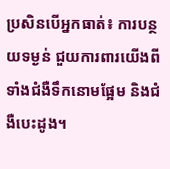ប្រសិនបើអ្នកធាត់៖ ការបន្ថយទម្ងន់ ជួយការពារយើងពីទាំងជំងឺទឹកនោមផ្អែម និងជំងឺបេះដូង។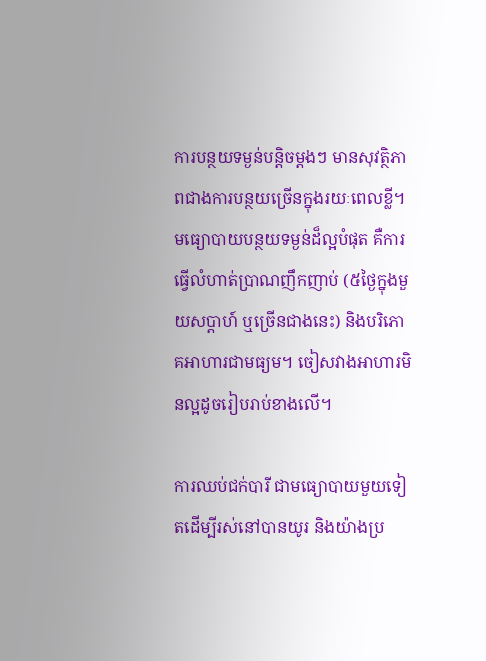ការបន្ថយទម្ងន់បន្តិចម្តងៗ មានសុវត្ថិភាពជាងការបន្ថយច្រើនក្នុងរយៈពេលខ្លី។ មធ្យោបាយបន្ថយទម្ងន់ដ៏ល្អបំផុត គឺការធ្វើលំហាត់ប្រាណញឹកញាប់ (៥ថ្ងៃក្នុងមួយសប្តាហ៍ ឬច្រើនជាងនេះ) និងបរិភោគអាហារជាមធ្យម។ ចៀសវាងអាហារមិនល្អដូចរៀបរាប់ខាងលើ។

ការឈប់ជក់បារី ជាមធ្យោបាយមួយទៀតដើម្បីរស់នៅបានយូរ និងយ៉ាងប្រ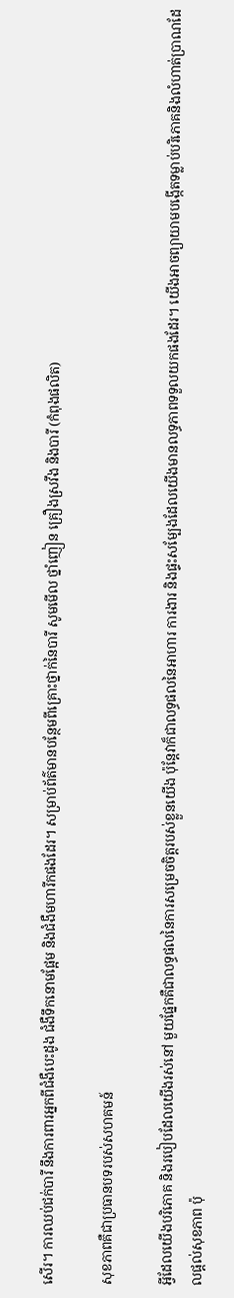សើរ។ ការឈប់ជក់បារី នឹងការពារអ្នកពីជំងឺបេះដូង ជំងឺទឹកនោមផ្អែម និងជំងឺមហារីកផងដែរ។ សម្រាប់ព័ត៌មានបន្ថែមពីគ្រោះថ្នាក់នៃបារី សូមមើល ថ្នាំញៀន គ្រឿងស្រវឹង និងបារី (កំពុងផលិត)

សុខភាពគឺជាប្រធានបទរបស់សហគមន៍

អ្វីដែលយើងបរិភោគ និងរបៀបដែលយើងរស់នៅ មួយផ្នែកគឺជាលទ្ធផលនៃការសម្រេចចិត្តរបស់ខ្លួនយើង ប៉ុន្តែវាក៏ជាលទ្ធផលនៃអាហារ ការងារ និងផ្ទះសម្បែងដែលយើងមានលទ្ធភាពទទួលយកផងដែរ។ យើងអាចព្យាយាមបង្កើតទម្លាប់បរិភោគនិងលំហាត់ប្រាណដែលផ្តល់សុខភាព ប៉ុ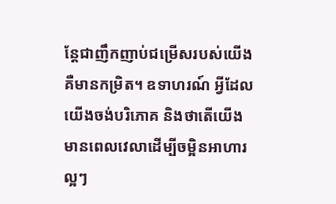ន្តែជាញឹកញាប់ជម្រើសរបស់យើងគឺមានកម្រិត។ ឧទាហរណ៍ អ្វីដែលយើងចង់បរិភោគ និងថាតើយើងមានពេលវេលាដើម្បីចម្អិនអាហារល្អៗ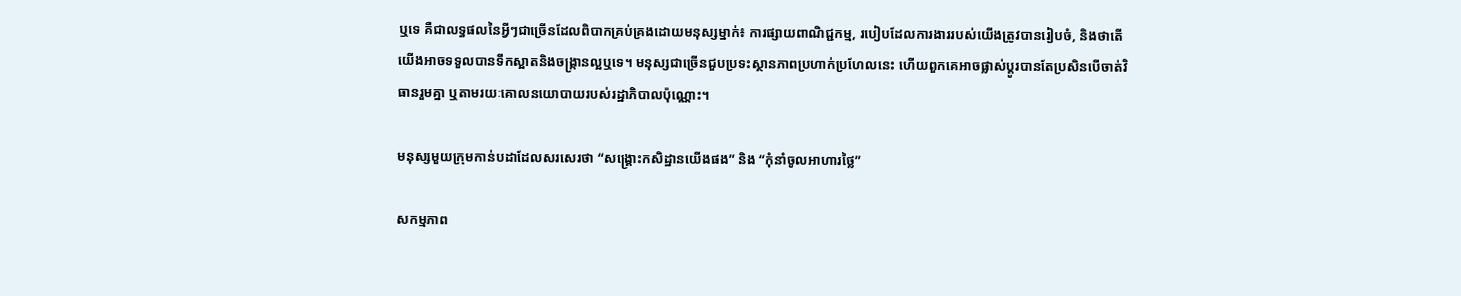ឬទេ គឺជាលទ្ធផលនៃអ្វីៗជាច្រើនដែលពិបាកគ្រប់គ្រងដោយមនុស្សម្នាក់៖ ការផ្សាយពាណិជ្ជកម្ម, របៀបដែលការងាររបស់យើងត្រូវបានរៀបចំ, និងថាតើយើងអាចទទួលបានទឹកស្អាតនិងចង្ក្រានល្អឬទេ។ មនុស្សជាច្រើនជួបប្រទះស្ថានភាពប្រហាក់ប្រហែលនេះ ហើយពួកគេអាចផ្លាស់ប្តូរបានតែប្រសិនបើចាត់វិធានរួមគ្នា ឬតាមរយៈគោលនយោបាយរបស់រដ្ឋាភិបាលប៉ុណ្ណោះ។

មនុស្សមួយក្រុមកាន់បដាដែលសរសេរថា “សង្គ្រោះកសិដ្ឋានយើងផង” និង “កុំនាំចូលអាហារថ្លៃ”

សកម្មភាព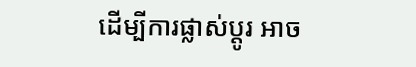ដើម្បីការផ្លាស់ប្តូរ អាច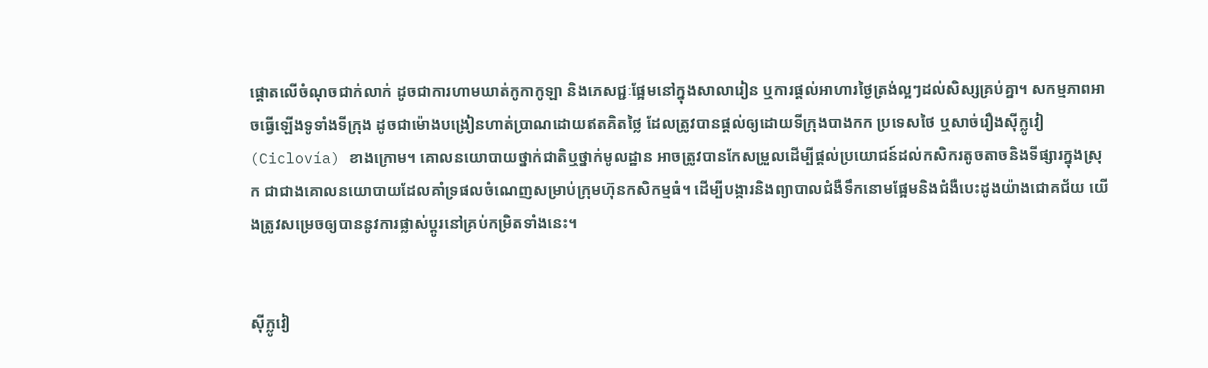ផ្តោតលើចំណុចជាក់លាក់ ដូចជាការហាមឃាត់កូកាកូឡា និងភេសជ្ជៈផ្អែមនៅក្នុងសាលារៀន ឬការផ្តល់អាហារថ្ងៃត្រង់ល្អៗដល់សិស្សគ្រប់គ្នា។ សកម្មភាពអាចធ្វើឡើងទូទាំងទីក្រុង ដូចជាម៉ោងបង្រៀនហាត់ប្រាណដោយឥតគិតថ្លៃ ដែលត្រូវបានផ្តល់ឲ្យដោយទីក្រុងបាងកក ប្រទេសថៃ ឬសាច់រឿងស៊ីក្លូវៀ (Ciclovía) ខាងក្រោម។ គោលនយោបាយថ្នាក់ជាតិឬថ្នាក់មូលដ្ឋាន អាចត្រូវបានកែសម្រួលដើម្បីផ្តល់ប្រយោជន៍ដល់កសិករតូចតាចនិងទីផ្សារក្នុងស្រុក ជាជាងគោលនយោបាយដែលគាំទ្រផលចំណេញសម្រាប់ក្រុមហ៊ុនកសិកម្មធំ។ ដើម្បីបង្ការនិងព្យាបាលជំងឺទឹកនោមផ្អែមនិងជំងឺបេះដូងយ៉ាងជោគជ័យ យើងត្រូវសម្រេចឲ្យបាននូវការផ្លាស់ប្តូរនៅគ្រប់កម្រិតទាំងនេះ។


ស៊ីក្លូវៀ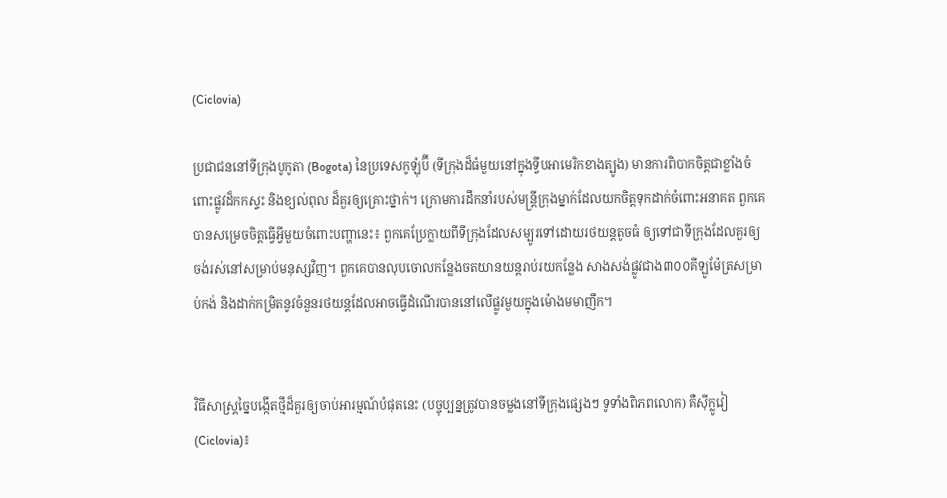(Ciclovia)

ប្រជាជននៅទីក្រុងបូកូតា (Bogota) នៃប្រទេសកូឡុំប៊ី (ទីក្រុងដ៏ធំមួយនៅក្នុងទ្វីបអាមេរិកខាងត្បូង) មានការពិបាកចិត្តជាខ្លាំងចំពោះផ្លូវដ៏កកស្ទះ និងខ្យល់ពុល ដ៏គួរឲ្យគ្រោះថ្នាក់។ ក្រោមការដឹកនាំរបស់មន្ត្រីក្រុងម្នាក់ដែលយកចិត្តទុកដាក់ចំពោះអនាគត ពួកគេបានសម្រេចចិត្តធ្វើអ្វីមួយចំពោះបញ្ហានេះ៖ ពួកគេប្រែក្លាយពីទីក្រុងដែលសម្បូរទៅដោយរថយន្តតូចធំ ឲ្យទៅជាទីក្រុងដែលគួរឲ្យចង់រស់នៅសម្រាប់មនុស្សវិញ។ ពួកគេបានលុបចោលកន្លែងចតយានយន្តរាប់រយកន្លែង សាងសង់ផ្លូវជាង៣០០គីឡូម៉ែត្រសម្រាប់កង់ និងដាក់កម្រិតនូវចំនួនរថយន្តដែលអាចធ្វើដំណើរបាននៅលើផ្លូវមួយក្នុងម៉ោងមមាញឹក។


វិធីសាស្ត្រច្នៃបង្កើតថ្មីដ៏គួរឲ្យចាប់អារម្មណ៍បំផុតនេះ (បច្ចុប្បន្នត្រូវបានចម្លងនៅទីក្រុងផ្សេងៗ ទូទាំងពិភពលោក) គឺស៊ីក្លូវៀ (Ciclovia)៖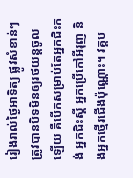រៀងរាល់ថ្ងៃអាទិត្យ ផ្លូវសំខាន់ៗត្រូវបានបិទមិនឲ្យរថយន្តចូលឡើយ គឺបើកសម្រាប់តែអ្នកជិះកង់ អ្នកជិះស្គី អ្នកប្រើកៅអីរុញ និងអ្នកថ្មើរជើងប៉ុណ្ណោះ។ វគ្គប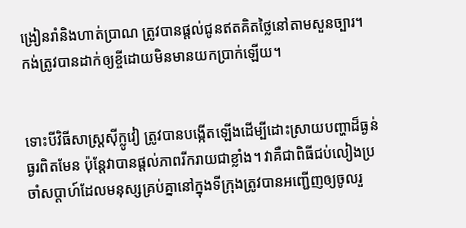ង្រៀនរាំនិងហាត់ប្រាណ ត្រូវបានផ្តល់ជូនឥតគិតថ្លៃនៅតាមសួនច្បារ។ កង់ត្រូវបានដាក់ឲ្យខ្ចីដោយមិនមានយកប្រាក់ឡើយ។


ទោះបីវិធីសាស្ត្រស៊ីក្លូវៀ ត្រូវបានបង្កើតឡើងដើម្បីដោះស្រាយបញ្ហាដ៏ធ្ងន់ធ្ងរពិតមែន ប៉ុន្តែវាបានផ្តល់ភាពរីករាយជាខ្លាំង។ វាគឺជាពិធីជប់លៀងប្រចាំសប្តាហ៍ដែលមនុស្សគ្រប់គ្នានៅក្នុងទីក្រុងត្រូវបានអញ្ជើញឲ្យចូលរួ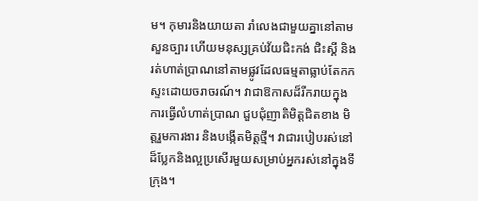ម។ កុមារនិងយាយតា រាំលេងជាមួយគ្នានៅតាមសួនច្បារ ហើយមនុស្សគ្រប់វ័យជិះកង់ ជិះស្គី និងរត់ហាត់ប្រាណនៅតាមផ្លូវដែលធម្មតាធ្លាប់តែកកស្ទះដោយចរាចរណ៍។ វាជាឱកាសដ៏រីករាយក្នុងការធ្វើលំហាត់ប្រាណ ជួបជុំញាតិមិត្តជិតខាង មិត្តរួមការងារ និងបង្កើតមិត្តថ្មី។ វាជារបៀបរស់នៅដ៏ប្លែកនិងល្អប្រសើរមួយសម្រាប់អ្នករស់នៅក្នុងទីក្រុង។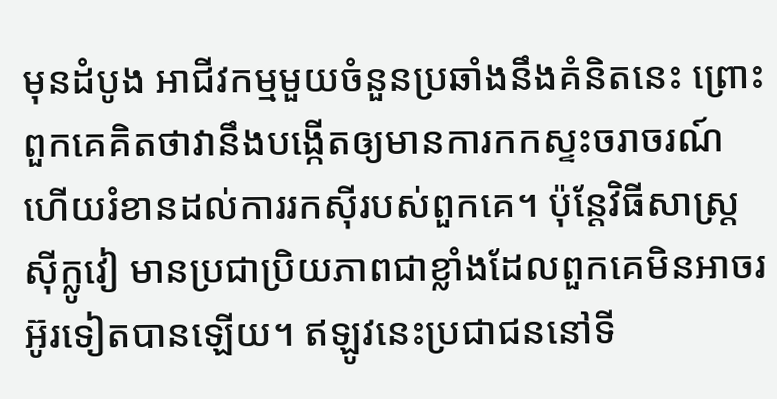មុនដំបូង អាជីវកម្មមួយចំនួនប្រឆាំងនឹងគំនិតនេះ ព្រោះពួកគេគិតថាវានឹងបង្កើតឲ្យមានការកកស្ទះចរាចរណ៍ ហើយរំខានដល់ការរកស៊ីរបស់ពួកគេ។ ប៉ុន្តែវិធីសាស្ត្រស៊ីក្លូវៀ មានប្រជាប្រិយភាពជាខ្លាំងដែលពួកគេមិនអាចរអ៊ូរទៀតបានឡើយ។ ឥឡូវនេះប្រជាជននៅទី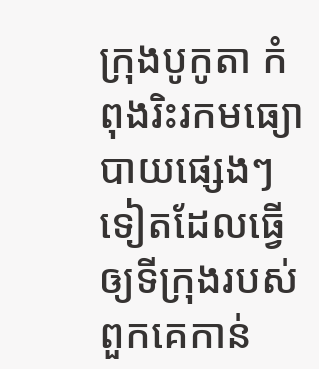ក្រុងបូកូតា កំពុងរិះរកមធ្យោបាយផ្សេងៗទៀតដែលធ្វើឲ្យទីក្រុងរបស់ពួកគេកាន់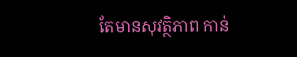តែមានសុវត្ថិភាព កាន់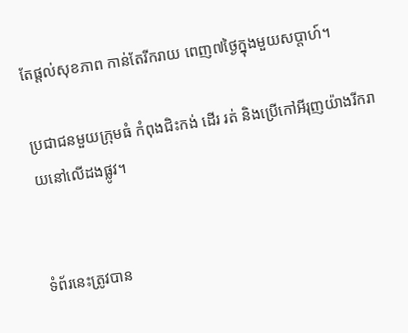តែផ្តល់សុខភាព កាន់តែរីករាយ ពេញ៧ថ្ងៃក្នុងមួយសប្តាហ៍។

ប្រជាជនមួយក្រុមធំ កំពុងជិះកង់ ដើរ រត់ និងប្រើកៅអីរុញយ៉ាងរីករាយនៅលើដងផ្លូវ។


ទំព័រនេះត្រូវបាន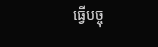ធ្វើបច្ចុ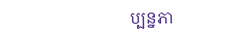ប្បន្នភា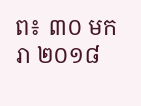ព៖ ៣០ មករា ២០១៨